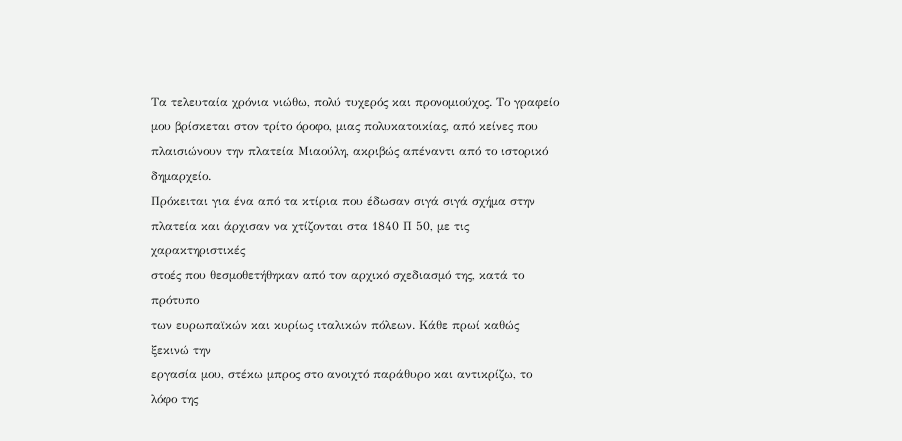Τα τελευταία χρόνια νιώθω, πολύ τυχερός και προνομιούχος. Το γραφείο
μου βρίσκεται στον τρίτο όροφο, μιας πολυκατοικίας, από κείνες που
πλαισιώνουν την πλατεία Μιαούλη, ακριβώς απέναντι από το ιστορικό
δημαρχείο.
Πρόκειται για ένα από τα κτίρια που έδωσαν σιγά σιγά σχήμα στην
πλατεία και άρχισαν να χτίζονται στα 1840 Π 50, με τις χαρακτηριστικές
στοές που θεσμοθετήθηκαν από τον αρχικό σχεδιασμό της, κατά το πρότυπο
των ευρωπαϊκών και κυρίως ιταλικών πόλεων. Κάθε πρωί καθώς ξεκινώ την
εργασία μου, στέκω μπρος στο ανοιχτό παράθυρο και αντικρίζω, το λόφο της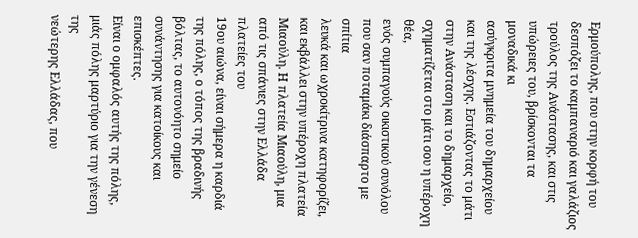Ερμούπολης, που στην κορφή του δεσπόζει το καμπαναριό και γαλάζιος
τρούλος της Ανάστασης, και στις υπώρειες του, βρίσκονται τα μοναδικά κι
ασύγκριτα μνημεία του δημαρχείου και της λέσχης. Εστιάζοντας το μάτι
στην Ανάσταση και το δημαρχείο, σχηματίζεται στο μάτι σου η υπέροχη θέα,
ενός συμπαγούς οικιστικού συνόλου που σαν ποταμάκι διάσπαρτο με σπίτια
λευκά και ωχροκίτρινα κατηφορίζει, και εκβάλλει στην υπέροχη πλατεία
Μιαούλη. Η πλατεία Μιαούλη, μια από τις σπάνιες στην Ελλάδα πλατείες του
19ου αιώνα, είναι σήμερα η καρδιά της πόλης, ο τόπος της βραδινής
βόλτας, το αυτονόητο σημείο συνάντησης για κατοίκους και επισκέπτες.
Είναι ο ομφαλός αυτής της πόλης, μιάς πόλης μαρτύριο για την γένεση της
νεώτερης Ελλάδας, που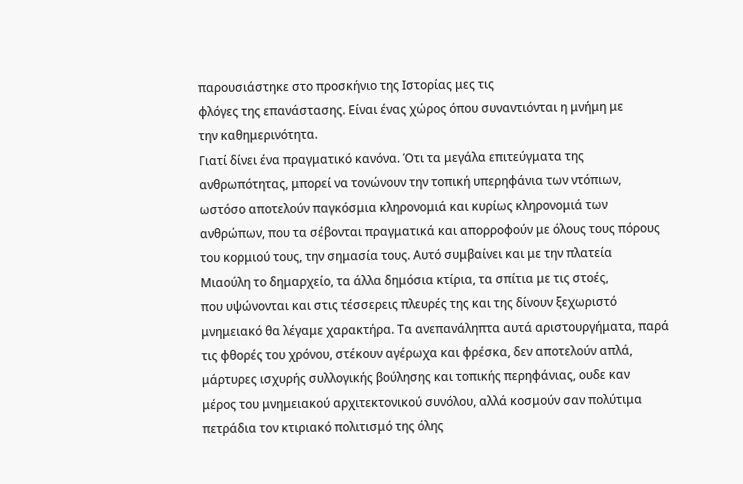παρουσιάστηκε στο προσκήνιο της Ιστορίας μες τις
φλόγες της επανάστασης. Είναι ένας χώρος όπου συναντιόνται η μνήμη με
την καθημερινότητα.
Γιατί δίνει ένα πραγματικό κανόνα. Ότι τα μεγάλα επιτεύγματα της
ανθρωπότητας, μπορεί να τονώνουν την τοπική υπερηφάνια των ντόπιων,
ωστόσο αποτελούν παγκόσμια κληρονομιά και κυρίως κληρονομιά των
ανθρώπων, που τα σέβονται πραγματικά και απορροφούν με όλους τους πόρους
του κορμιού τους, την σημασία τους. Αυτό συμβαίνει και με την πλατεία
Μιαούλη το δημαρχείο, τα άλλα δημόσια κτίρια, τα σπίτια με τις στοές,
που υψώνονται και στις τέσσερεις πλευρές της και της δίνουν ξεχωριστό
μνημειακό θα λέγαμε χαρακτήρα. Τα ανεπανάληπτα αυτά αριστουργήματα, παρά
τις φθορές του χρόνου, στέκουν αγέρωχα και φρέσκα, δεν αποτελούν απλά,
μάρτυρες ισχυρής συλλογικής βούλησης και τοπικής περηφάνιας, ουδε καν
μέρος του μνημειακού αρχιτεκτονικού συνόλου, αλλά κοσμούν σαν πολύτιμα
πετράδια τον κτιριακό πολιτισμό της όλης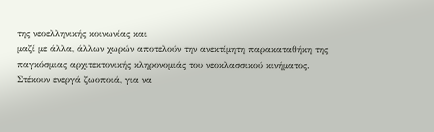της νεοελληνικής κοινωνίας και
μαζί με άλλα, άλλων χωρών αποτελούν την ανεκτίμητη παρακαταθήκη της
παγκόσμιας αρχιτεκτονικής κληρονομιάς του νεοκλασσικού κινήματος.
Στέκουν ενεργά ζωοποιά, για να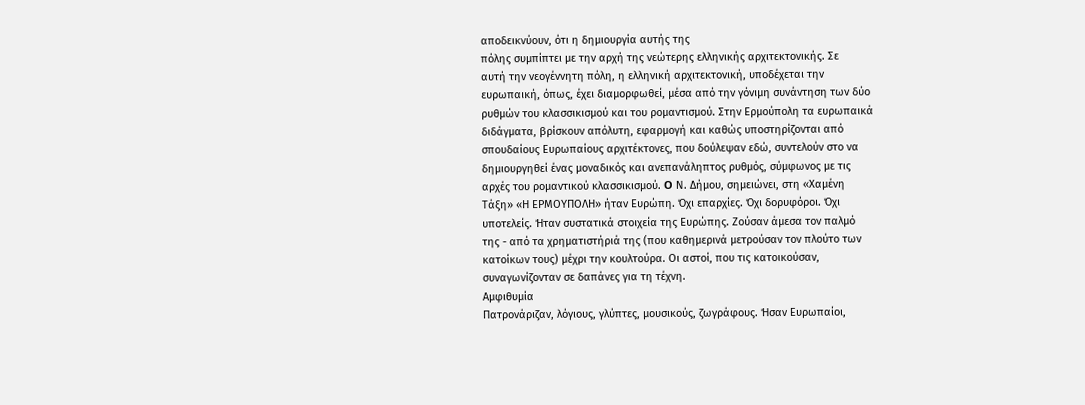αποδεικνύουν, ότι η δημιουργία αυτής της
πόλης συμπίπτει με την αρχή της νεώτερης ελληνικής αρχιτεκτονικής. Σε
αυτή την νεογέννητη πόλη, η ελληνική αρχιτεκτονική, υποδέχεται την
ευρωπαική, όπως, έχει διαμορφωθεί, μέσα από την γόνιμη συνάντηση των δύο
ρυθμών του κλασσικισμού και του ρομαντισμού. Στην Ερμούπολη τα ευρωπαικά
διδάγματα, βρίσκουν απόλυτη, εφαρμογή και καθώς υποστηρίζονται από
σπουδαίους Ευρωπαίους αρχιτέκτονες, που δούλεψαν εδώ, συντελούν στο να
δημιουργηθεί ένας μοναδικός και ανεπανάληπτος ρυθμός, σύμφωνος με τις
αρχές του ρομαντικού κλασσικισμού. O Ν. Δήμου, σημειώνει, στη «Χαμένη
Τάξη» «Η ΕΡΜOΥΠOΛΗ» ήταν Ευρώπη. Όχι επαρχίες. Όχι δορυφόροι. Όχι
υποτελείς. Ήταν συστατικά στοιχεία της Ευρώπης. Ζούσαν άμεσα τον παλμό
της - από τα χρηματιστήριά της (που καθημερινά μετρούσαν τον πλούτο των
κατοίκων τους) μέχρι την κουλτούρα. Oι αστοί, που τις κατοικούσαν,
συναγωνίζονταν σε δαπάνες για τη τέχνη.
Aμφιθυμία
Πατρονάριζαν, λόγιους, γλύπτες, μουσικούς, ζωγράφους. Ήσαν Ευρωπαίοι,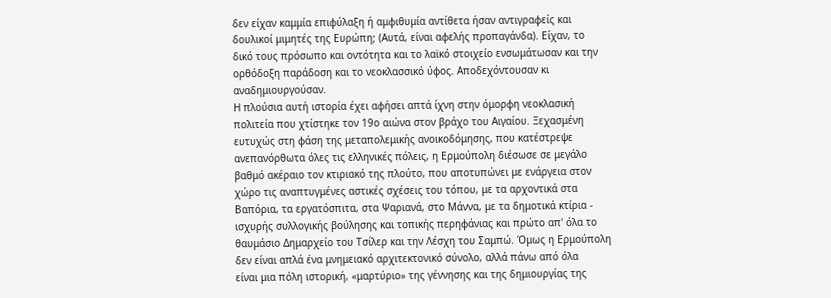δεν είχαν καμμία επιφύλαξη ή αμφιθυμία αντίθετα ήσαν αντιγραφείς και
δουλικοί μιμητές της Ευρώπη; (Αυτά, είναι αφελής προπαγάνδα). Είχαν, το
δικό τους πρόσωπο και οντότητα και το λαϊκό στοιχείο ενσωμάτωσαν και την
ορθόδοξη παράδοση και το νεοκλασσικό ύφος. Αποδεχόντουσαν κι
αναδημιουργούσαν.
Η πλούσια αυτή ιστορία έχει αφήσει απτά ίχνη στην όμορφη νεοκλασική
πολιτεία που χτίστηκε τον 19ο αιώνα στον βράχο του Αιγαίου. Ξεχασμένη
ευτυχώς στη φάση της μεταπολεμικής ανοικοδόμησης, που κατέστρεψε
ανεπανόρθωτα όλες τις ελληνικές πόλεις, η Ερμούπολη διέσωσε σε μεγάλο
βαθμό ακέραιο τον κτιριακό της πλούτο, που αποτυπώνει με ενάργεια στον
χώρο τις αναπτυγμένες αστικές σχέσεις του τόπου, με τα αρχοντικά στα
Βαπόρια, τα εργατόσπιτα, στα Ψαριανά, στο Μάννα, με τα δημοτικά κτίρια -
ισχυρής συλλογικής βούλησης και τοπικής περηφάνιας και πρώτο απ' όλα το
θαυμάσιο Δημαρχείο του Τσίλερ και την Λέσχη του Σαμπώ. Όμως η Ερμούπολη
δεν είναι απλά ένα μνημειακό αρχιτεκτονικό σύνολο, αλλά πάνω από όλα
είναι μια πόλη ιστορική, «μαρτύριο» της γέννησης και της δημιουργίας της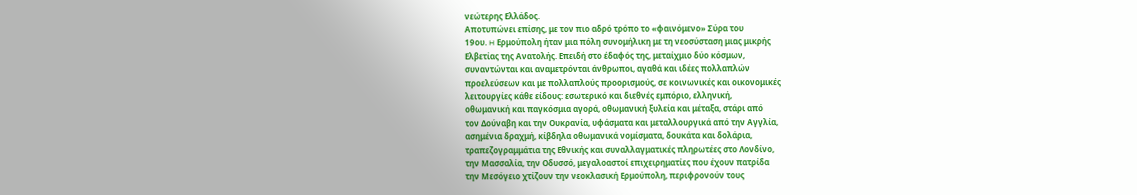νεώτερης Ελλάδος.
Αποτυπώνει επίσης, με τον πιο αδρό τρόπο το «φαινόμενο» Σύρα του
19ου. H Ερμούπολη ήταν μια πόλη συνομήλικη με τη νεοσύσταση μιας μικρής
Ελβετίας της Ανατολής. Επειδή στο έδαφός της, μεταίχμιο δύο κόσμων,
συναντώνται και αναμετρόνται άνθρωποι, αγαθά και ιδέες πολλαπλών
προελεύσεων και με πολλαπλούς προορισμούς, σε κοινωνικές και οικονομικές
λειτουργίες κάθε είδους: εσωτερικό και διεθνές εμπόριο, ελληνική,
οθωμανική και παγκόσμια αγορά, οθωμανική ξυλεία και μέταξα, στάρι από
τον Δούναβη και την Oυκρανία, υφάσματα και μεταλλουργικά από την Αγγλία,
ασημένια δραχμή, κίβδηλα οθωμανικά νομίσματα, δουκάτα και δολάρια,
τραπεζογραμμάτια της Εθνικής και συναλλαγματικές πληρωτέες στο Λονδίνο,
την Μασσαλία, την Oδυσσό, μεγαλοαστοί επιχειρηματίες που έχουν πατρίδα
την Μεσόγειο χτίζουν την νεοκλασική Ερμούπολη, περιφρονούν τους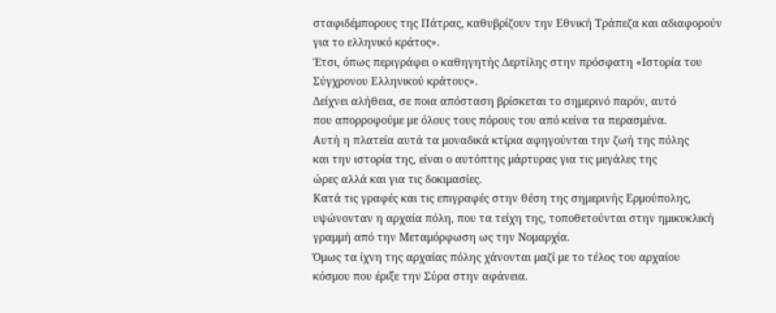σταφιδέμπορους της Πάτρας, καθυβρίζουν την Εθνική Τράπεζα και αδιαφορούν
για το ελληνικό κράτος».
Έτσι, όπως περιγράφει ο καθηγητής Δερτίλης στην πρόσφατη «Ιστορία του
Σύγχρονου Ελληνικού κράτους».
Δείχνει αλήθεια, σε ποια απόσταση βρίσκεται το σημερινό παρόν, αυτό
που απορροφούμε με όλους τους πόρους του από κείνα τα περασμένα.
Αυτή η πλατεία αυτά τα μοναδικά κτίρια αφηγούνται την ζωή της πόλης
και την ιστορία της, είναι ο αυτόπτης μάρτυρας για τις μεγάλες της
ώρες αλλά και για τις δοκιμασίες.
Κατά τις γραφές και τις επιγραφές στην θέση της σημερινής Ερμούπολης,
υψώνονταν η αρχαία πόλη, που τα τείχη της, τοποθετούνται στην ημικυκλική
γραμμή από την Μεταμόρφωση ως την Νομαρχία.
Όμως τα ίχνη της αρχαίας πόλης χάνονται μαζί με το τέλος του αρχαίου
κόσμου που έριξε την Σύρα στην αφάνεια.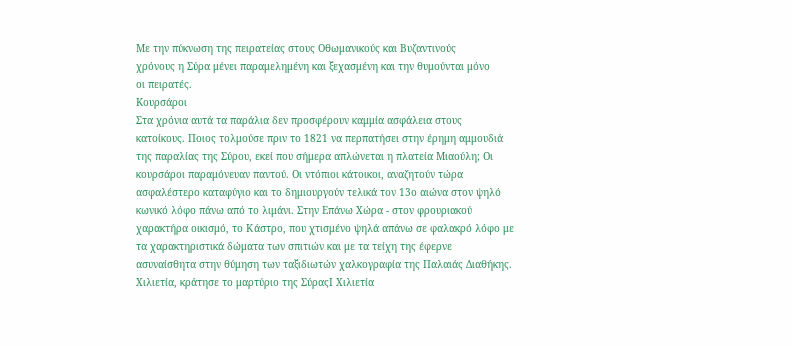Με την πύκνωση της πειρατείας στους Oθωμανικούς και Bυζαντινούς
χρόνους η Σύρα μένει παραμελημένη και ξεχασμένη και την θυμούνται μόνο
οι πειρατές.
Kουρσάροι
Στα χρόνια αυτά τα παράλια δεν προσφέρουν καμμία ασφάλεια στους
κατοίκους. Ποιος τολμούσε πριν το 1821 να περπατήσει στην έρημη αμμουδιά
της παραλίας της Σύρου, εκεί που σήμερα απλώνεται η πλατεία Μιαούλη; Oι
κουρσάροι παραμόνευαν παντού. Oι ντόπιοι κάτοικοι, αναζητούν τώρα
ασφαλέστερο καταφύγιο και το δημιουργούν τελικά τον 13ο αιώνα στον ψηλό
κωνικό λόφο πάνω από το λιμάνι. Στην Επάνω Χώρα - στον φρουριακού
χαρακτήρα οικισμό, το Κάστρο, που χτισμένο ψηλά απάνω σε φαλακρό λόφο με
τα χαρακτηριστικά δώματα των σπιτιών και με τα τείχη της έφερνε
ασυναίσθητα στην θύμηση των ταξιδιωτών χαλκογραφία της Παλαιάς Διαθήκης.
Χιλιετία, κράτησε το μαρτύριο της ΣύραςΙ Χιλιετία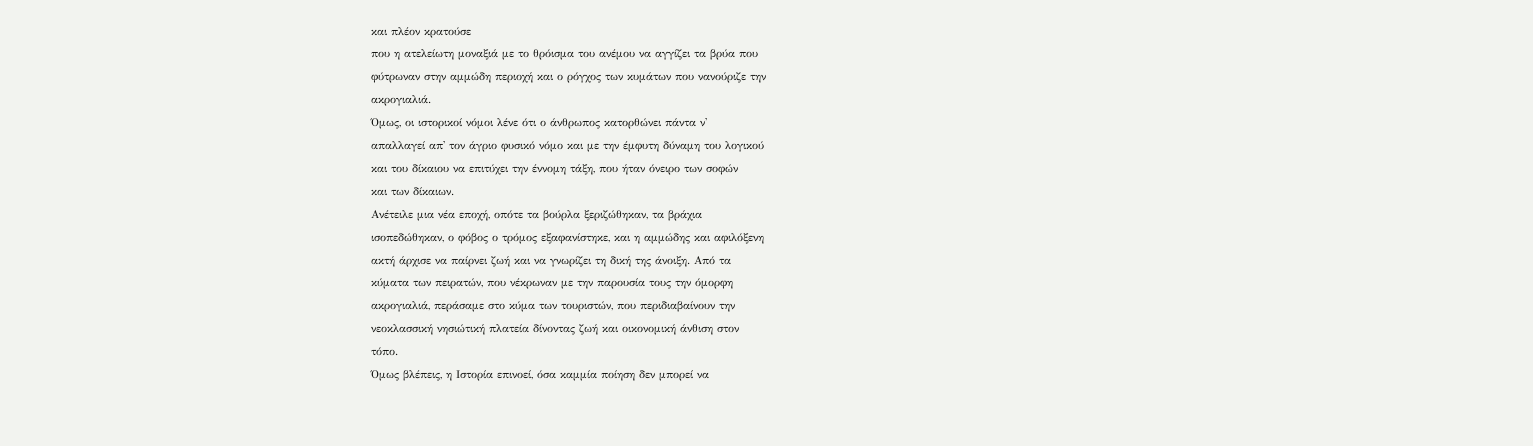και πλέον κρατούσε
που η ατελείωτη μοναξιά με το θρόισμα του ανέμου να αγγίζει τα βρύα που
φύτρωναν στην αμμώδη περιοχή και ο ρόγχος των κυμάτων που νανούριζε την
ακρογιαλιά.
Όμως, οι ιστορικοί νόμοι λένε ότι ο άνθρωπος κατορθώνει πάντα ν'
απαλλαγεί απ' τον άγριο φυσικό νόμο και με την έμφυτη δύναμη του λογικού
και του δίκαιου να επιτύχει την έννομη τάξη, που ήταν όνειρο των σοφών
και των δίκαιων.
Ανέτειλε μια νέα εποχή, οπότε τα βούρλα ξεριζώθηκαν, τα βράχια
ισοπεδώθηκαν, ο φόβος ο τρόμος εξαφανίστηκε, και η αμμώδης και αφιλόξενη
ακτή άρχισε να παίρνει ζωή και να γνωρίζει τη δική της άνοιξη. Από τα
κύματα των πειρατών, που νέκρωναν με την παρουσία τους την όμορφη
ακρογιαλιά, περάσαμε στο κύμα των τουριστών, που περιδιαβαίνουν την
νεοκλασσική νησιώτική πλατεία δίνοντας ζωή και οικονομική άνθιση στον
τόπο.
Όμως βλέπεις, η Ιστορία επινοεί, όσα καμμία ποίηση δεν μπορεί να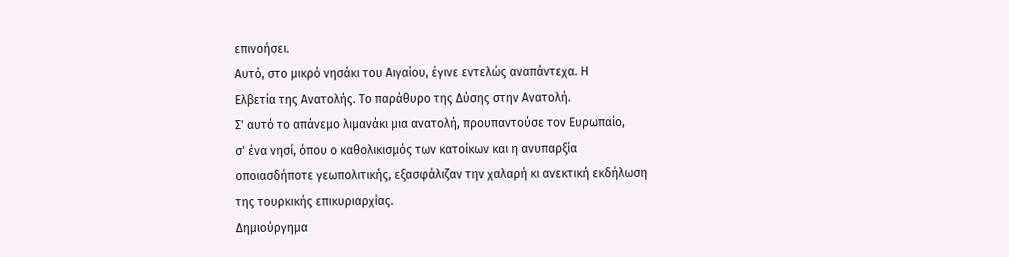επινοήσει.
Αυτό, στο μικρό νησάκι του Αιγαίου, έγινε εντελώς αναπάντεχα. Η
Ελβετία της Ανατολής. Το παράθυρο της Δύσης στην Ανατολή.
Σ' αυτό το απάνεμο λιμανάκι μια ανατολή, προυπαντούσε τον Ευρωπαίο,
σ' ένα νησί, όπου ο καθολικισμός των κατοίκων και η ανυπαρξία
οποιασδήποτε γεωπολιτικής, εξασφάλιζαν την χαλαρή κι ανεκτική εκδήλωση
της τουρκικής επικυριαρχίας.
Δημιούργημα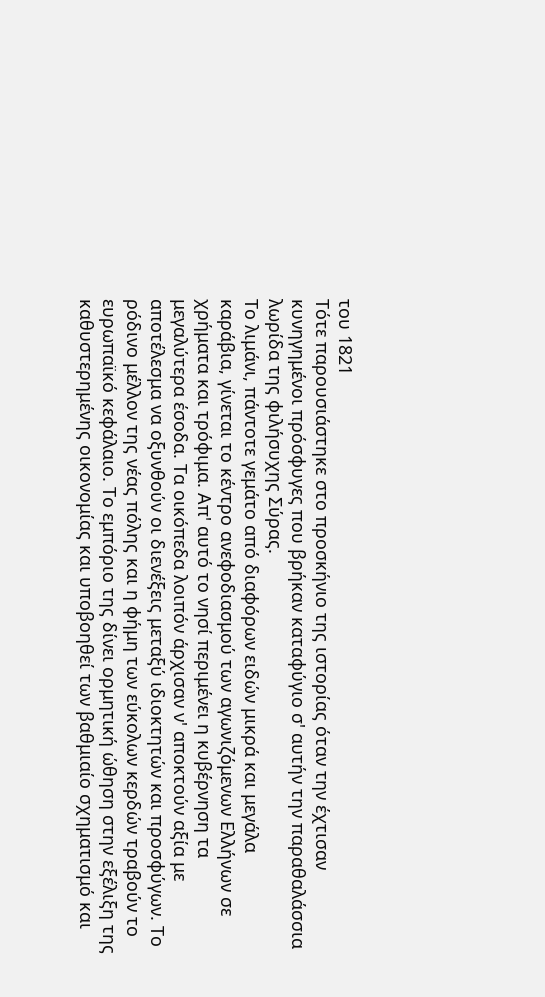του 1821
Τότε παρουσιάστηκε στο προσκήνιο της ιστορίας όταν την έχτισαν
κυνηγημένοι πρόσφυγες που βρήκαν καταφύγιο σ' αυτήν την παραθαλάσσια
λωρίδα της φιλήσυχης Σύρας.
Το λιμάνι, πάντοτε γεμάτο από διαφόρων ειδών μικρά και μεγάλα
καράβια, γίνεται το κέντρο ανεφοδιασμού των αγωνιζόμενων Ελλήνων σε
χρήματα και τρόφιμα. Απ' αυτό το νησί περιμένει η κυβέρνηση τα
μεγαλύτερα έσοδα. Τα οικόπεδα λοιπόν άρχισαν ν' αποκτούν αξία με
αποτέλεσμα να οξυνθούν οι διενέξεις μεταξύ ιδιοκτητών και προσφύγων. Το
ρόδινο μέλλον της νέας πόλης και η φήμη των εύκολων κερδών τραβούν το
ευρωπαϊκό κεφάλαιο. Το εμπόριο της δίνει ορμητική ώθηση στην εξέλιξη της
καθυστερημένης οικονομίας και υποβοηθεί των βαθμιαίο σχηματισμό και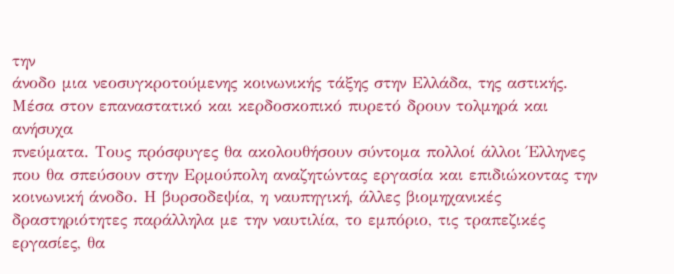την
άνοδο μια νεοσυγκροτούμενης κοινωνικής τάξης στην Ελλάδα, της αστικής.
Μέσα στον επαναστατικό και κερδοσκοπικό πυρετό δρουν τολμηρά και ανήσυχα
πνεύματα. Τους πρόσφυγες θα ακολουθήσουν σύντομα πολλοί άλλοι Έλληνες
που θα σπεύσουν στην Ερμούπολη αναζητώντας εργασία και επιδιώκοντας την
κοινωνική άνοδο. Η βυρσοδεψία, η ναυπηγική, άλλες βιομηχανικές
δραστηριότητες παράλληλα με την ναυτιλία, το εμπόριο, τις τραπεζικές
εργασίες, θα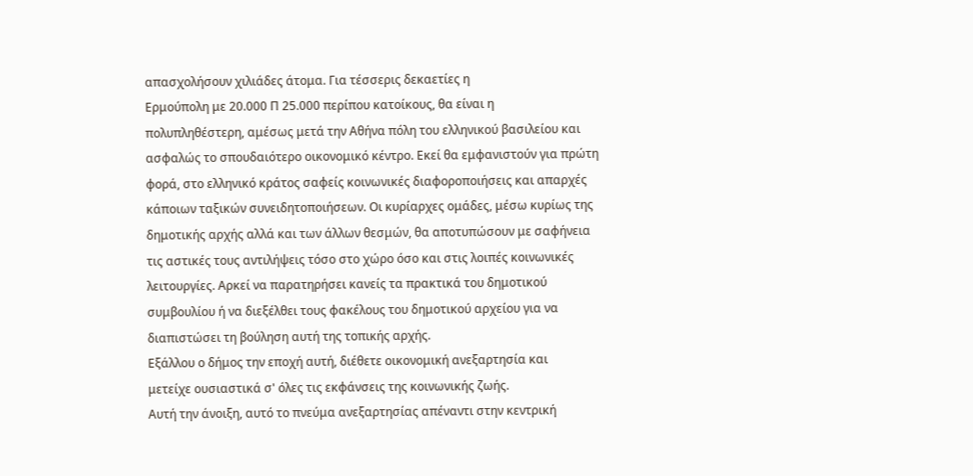απασχολήσουν χιλιάδες άτομα. Για τέσσερις δεκαετίες η
Ερμούπολη με 20.000 Π 25.000 περίπου κατοίκους, θα είναι η
πολυπληθέστερη, αμέσως μετά την Αθήνα πόλη του ελληνικού βασιλείου και
ασφαλώς το σπουδαιότερο οικονομικό κέντρο. Εκεί θα εμφανιστούν για πρώτη
φορά, στο ελληνικό κράτος σαφείς κοινωνικές διαφοροποιήσεις και απαρχές
κάποιων ταξικών συνειδητοποιήσεων. Oι κυρίαρχες ομάδες, μέσω κυρίως της
δημοτικής αρχής αλλά και των άλλων θεσμών, θα αποτυπώσουν με σαφήνεια
τις αστικές τους αντιλήψεις τόσο στο χώρο όσο και στις λοιπές κοινωνικές
λειτουργίες. Αρκεί να παρατηρήσει κανείς τα πρακτικά του δημοτικού
συμβουλίου ή να διεξέλθει τους φακέλους του δημοτικού αρχείου για να
διαπιστώσει τη βούληση αυτή της τοπικής αρχής.
Εξάλλου ο δήμος την εποχή αυτή, διέθετε οικονομική ανεξαρτησία και
μετείχε ουσιαστικά σ' όλες τις εκφάνσεις της κοινωνικής ζωής.
Αυτή την άνοιξη, αυτό το πνεύμα ανεξαρτησίας απέναντι στην κεντρική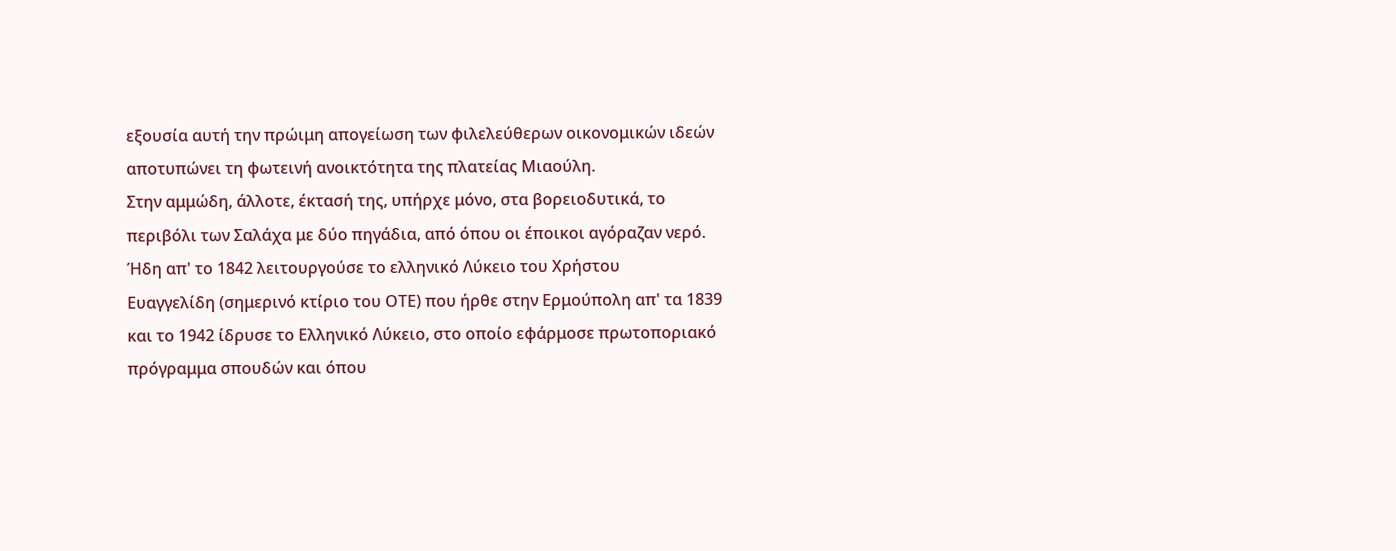εξουσία αυτή την πρώιμη απογείωση των φιλελεύθερων οικονομικών ιδεών
αποτυπώνει τη φωτεινή ανοικτότητα της πλατείας Μιαούλη.
Στην αμμώδη, άλλοτε, έκτασή της, υπήρχε μόνο, στα βορειοδυτικά, το
περιβόλι των Σαλάχα με δύο πηγάδια, από όπου οι έποικοι αγόραζαν νερό.
Ήδη απ' το 1842 λειτουργούσε το ελληνικό Λύκειο του Χρήστου
Ευαγγελίδη (σημερινό κτίριο του OΤΕ) που ήρθε στην Ερμούπολη απ' τα 1839
και το 1942 ίδρυσε το Ελληνικό Λύκειο, στο οποίο εφάρμοσε πρωτοποριακό
πρόγραμμα σπουδών και όπου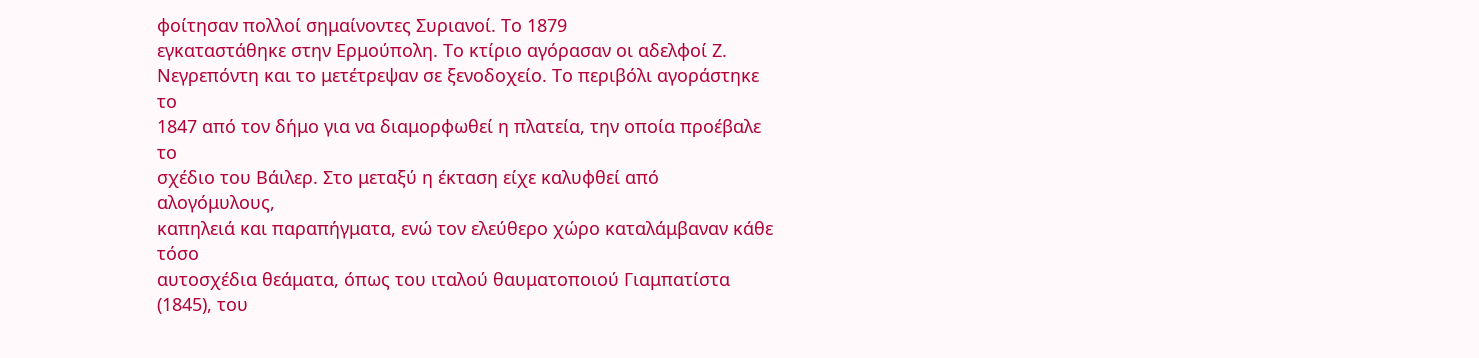φοίτησαν πολλοί σημαίνοντες Συριανοί. Το 1879
εγκαταστάθηκε στην Ερμούπολη. Το κτίριο αγόρασαν οι αδελφοί Ζ.
Νεγρεπόντη και το μετέτρεψαν σε ξενοδοχείο. Το περιβόλι αγοράστηκε το
1847 από τον δήμο για να διαμορφωθεί η πλατεία, την οποία προέβαλε το
σχέδιο του Βάιλερ. Στο μεταξύ η έκταση είχε καλυφθεί από αλογόμυλους,
καπηλειά και παραπήγματα, ενώ τον ελεύθερο χώρο καταλάμβαναν κάθε τόσο
αυτοσχέδια θεάματα, όπως του ιταλού θαυματοποιού Γιαμπατίστα (1845), του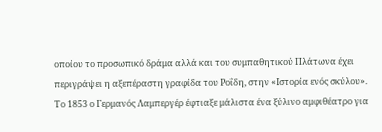οποίου το προσωπικό δράμα αλλά και του συμπαθητικού Πλάτωνα έχει
περιγράψει η αξεπέραστη γραφίδα του Ροΐδη, στην «Ιστορία ενός σκύλου».
Το 1853 ο Γερμανός Λαμπεργέρ έφτιαξε μάλιστα ένα ξύλινο αμφιθέατρο για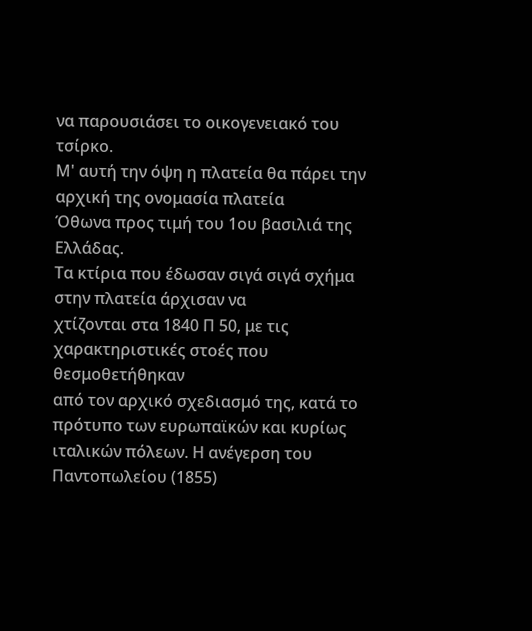να παρουσιάσει το οικογενειακό του τσίρκο.
Μ' αυτή την όψη η πλατεία θα πάρει την αρχική της ονομασία πλατεία
Όθωνα προς τιμή του 1ου βασιλιά της Ελλάδας.
Τα κτίρια που έδωσαν σιγά σιγά σχήμα στην πλατεία άρχισαν να
χτίζονται στα 1840 Π 50, με τις χαρακτηριστικές στοές που θεσμοθετήθηκαν
από τον αρχικό σχεδιασμό της, κατά το πρότυπο των ευρωπαϊκών και κυρίως
ιταλικών πόλεων. Η ανέγερση του Παντοπωλείου (1855)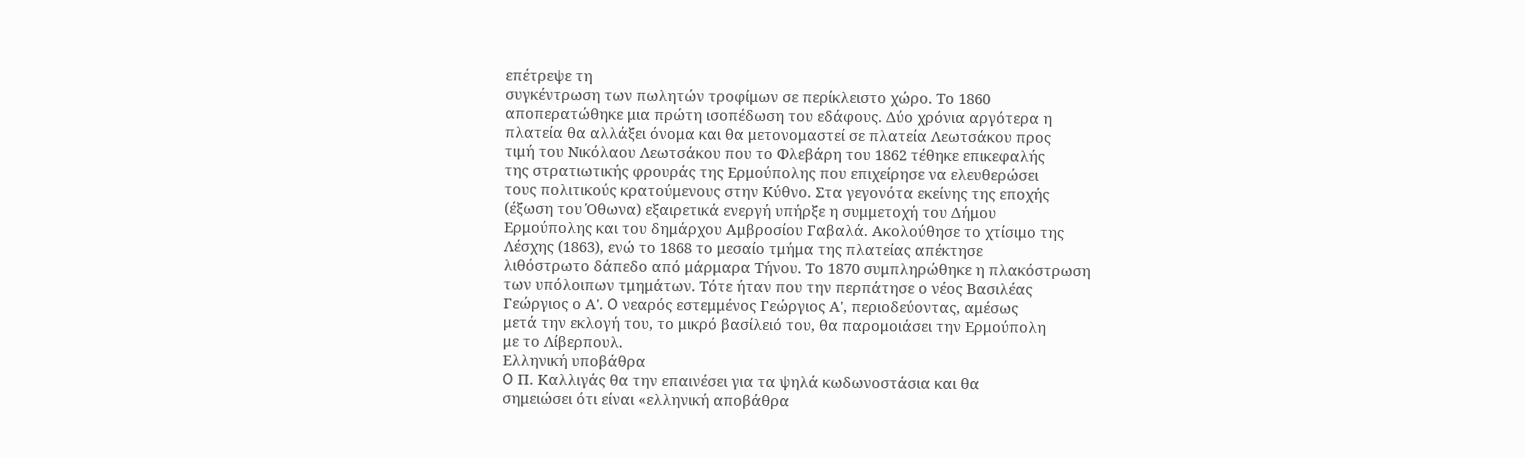επέτρεψε τη
συγκέντρωση των πωλητών τροφίμων σε περίκλειστο χώρο. Το 1860
αποπερατώθηκε μια πρώτη ισοπέδωση του εδάφους. Δύο χρόνια αργότερα η
πλατεία θα αλλάξει όνομα και θα μετονομαστεί σε πλατεία Λεωτσάκου προς
τιμή του Νικόλαου Λεωτσάκου που το Φλεβάρη του 1862 τέθηκε επικεφαλής
της στρατιωτικής φρουράς της Ερμούπολης που επιχείρησε να ελευθερώσει
τους πολιτικούς κρατούμενους στην Κύθνο. Στα γεγονότα εκείνης της εποχής
(έξωση του Όθωνα) εξαιρετικά ενεργή υπήρξε η συμμετοχή του Δήμου
Ερμούπολης και του δημάρχου Αμβροσίου Γαβαλά. Ακολούθησε το χτίσιμο της
Λέσχης (1863), ενώ το 1868 το μεσαίο τμήμα της πλατείας απέκτησε
λιθόστρωτο δάπεδο από μάρμαρα Τήνου. Το 1870 συμπληρώθηκε η πλακόστρωση
των υπόλοιπων τμημάτων. Τότε ήταν που την περπάτησε ο νέος Βασιλέας
Γεώργιος ο Α'. O νεαρός εστεμμένος Γεώργιος Α', περιοδεύοντας, αμέσως
μετά την εκλογή του, το μικρό βασίλειό του, θα παρομοιάσει την Ερμούπολη
με το Λίβερπουλ.
Eλληνική υποβάθρα
O Π. Καλλιγάς θα την επαινέσει για τα ψηλά κωδωνοστάσια και θα
σημειώσει ότι είναι «ελληνική αποβάθρα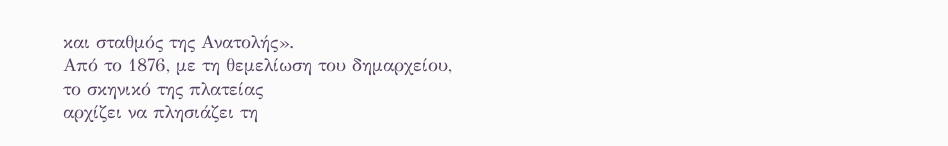και σταθμός της Ανατολής».
Από το 1876, με τη θεμελίωση του δημαρχείου, το σκηνικό της πλατείας
αρχίζει να πλησιάζει τη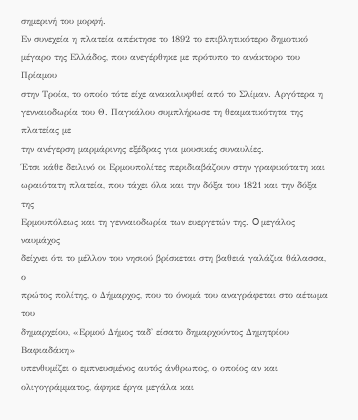σημερινή του μορφή.
Εν συνεχεία η πλατεία απέκτησε το 1892 το επιβλητικότερο δημοτικό
μέγαρο της Ελλάδος, που ανεγέρθηκε με πρότυπο το ανάκτορο του Πρίαμου
στην Τροία, το οποίο τότε είχε ανακαλυφθεί από το Σλίμαν. Αργότερα η
γενναιοδωρία του Θ. Παγκάλου συμπλήρωσε τη θεαματικότητα της πλατείας με
την ανέγερση μαρμάρινης εξέδρας για μουσικές συναυλίες.
Έτσι κάθε δειλινό οι Ερμουπολίτες περιδιαβάζουν στην γραφικότατη και
ωραιότατη πλατεία, που τάχει όλα και την δόξα του 1821 και την δόξα της
Ερμουπόλεως και τη γενναιοδωρία των ευεργετών της. O μεγάλος ναυμάχος
δείχνει ότι το μέλλον του νησιού βρίσκεται στη βαθειά γαλάζια θάλασσα, ο
πρώτος πολίτης, ο Δήμαρχος, που το όνομά του αναγράφεται στο αέτωμα του
δημαρχείου, «Ερμού Δήμος ταδ' είσατο δημαρχούντος Δημητρίου Βαφιαδάκη»
υπενθυμίζει ο εμπνευσμένος αυτός άνθρωπος, ο οποίος αν και
ολιγογράμματος, άφηκε έργα μεγάλα και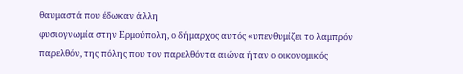θαυμαστά που έδωκαν άλλη
φυσιογνωμία στην Ερμούπολη, ο δήμαρχος αυτός «υπενθυμίζει το λαμπρόν
παρελθόν, της πόλης που τον παρελθόντα αιώνα ήταν ο οικονομικός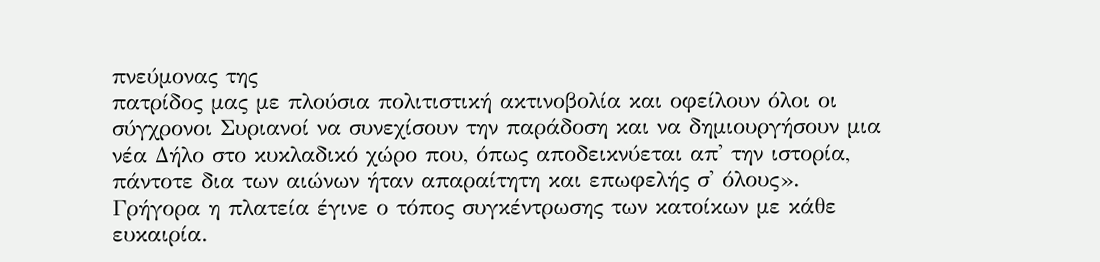πνεύμονας της
πατρίδος μας με πλούσια πολιτιστική ακτινοβολία και οφείλουν όλοι οι
σύγχρονοι Συριανοί να συνεχίσουν την παράδοση και να δημιουργήσουν μια
νέα Δήλο στο κυκλαδικό χώρο που, όπως αποδεικνύεται απ' την ιστορία,
πάντοτε δια των αιώνων ήταν απαραίτητη και επωφελής σ' όλους».
Γρήγορα η πλατεία έγινε ο τόπος συγκέντρωσης των κατοίκων με κάθε
ευκαιρία.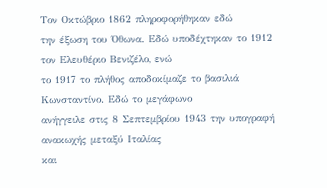Τον Oκτώβριο 1862 πληροφορήθηκαν εδώ
την έξωση του Όθωνα. Εδώ υποδέχτηκαν το 1912 τον Ελευθέριο Βενιζέλο, ενώ
το 1917 το πλήθος αποδοκίμαζε το βασιλιά Κωνσταντίνο. Εδώ το μεγάφωνο
ανήγγειλε στις 8 Σεπτεμβρίου 1943 την υπογραφή ανακωχής μεταξύ Ιταλίας
και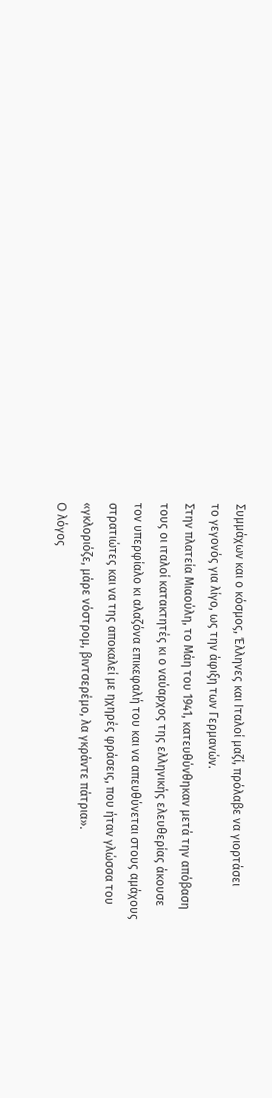Συμμάχων και ο κόσμος, Έλληνες και Ιταλοί μαζί, πρόλαβε να γιορτάσει
το γεγονός για λίγο, ως την άφιξη των Γερμανών.
Στην πλατεία Μιαούλη, το Μάη του 1941, κατευθύνθηκαν μετά την απόβαση
τους οι ιταλοί κατακτητές κι ο ναύαρχος της ελληνικής ελευθερίας άκουσε
τον υπερφίαλο κι αλαζόνα επικεφαλή του και να απευθύνεται στους αμάχους
στρατιώτες και να της αποκαλεί με ηχηρές φράσεις, που ήταν γλώσσα του
«γκλοριόζε, μάρε νόστρομ, βιντσερέμο, λα γκράντε πάτρια».
O λόγος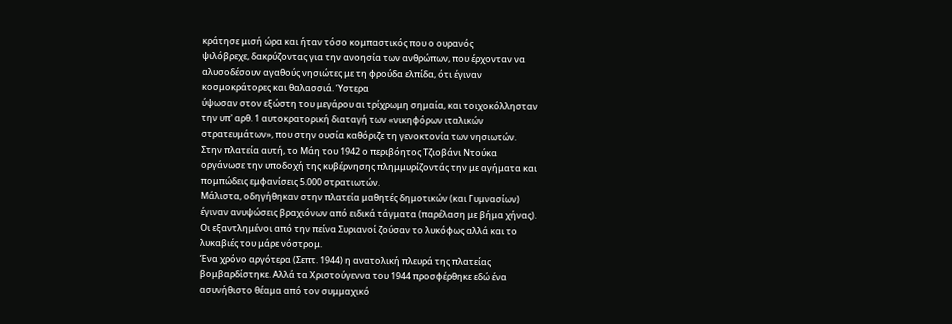κράτησε μισή ώρα και ήταν τόσο κομπαστικός που ο ουρανός
ψιλόβρεχε, δακρύζοντας για την ανοησία των ανθρώπων, που έρχονταν να
αλυσοδέσουν αγαθούς νησιώτες με τη φρούδα ελπίδα, ότι έγιναν
κοσμοκράτορες και θαλασσιά. Ύστερα
ύψωσαν στον εξώστη του μεγάρου αι τρίχρωμη σημαία, και τοιχοκόλλησταν
την υπ' αρθ. 1 αυτοκρατορική διαταγή των «νικηφόρων ιταλικών
στρατευμάτων», που στην ουσία καθόριζε τη γενοκτονία των νησιωτών.
Στην πλατεία αυτή, το Μάη του 1942 ο περιβόητος Τζιοβάνι Ντούκα
οργάνωσε την υποδοχή της κυβέρνησης πλημμυρίζοντάς την με αγήματα και
πομπώδεις εμφανίσεις 5.000 στρατιωτών.
Μάλιστα, οδηγήθηκαν στην πλατεία μαθητές δημοτικών (και Γυμνασίων)
έγιναν ανυψώσεις βραχιόνων από ειδικά τάγματα (παρέλαση με βήμα χήνας).
Oι εξαντλημένοι από την πείνα Συριανοί ζούσαν το λυκόφως αλλά και το
λυκαβιές του μάρε νόστρομ.
Ένα χρόνο αργότερα (Σεπτ. 1944) η ανατολική πλευρά της πλατείας
βομβαρδίστηκε. Αλλά τα Χριστούγεννα του 1944 προσφέρθηκε εδώ ένα
ασυνήθιστο θέαμα από τον συμμαχικό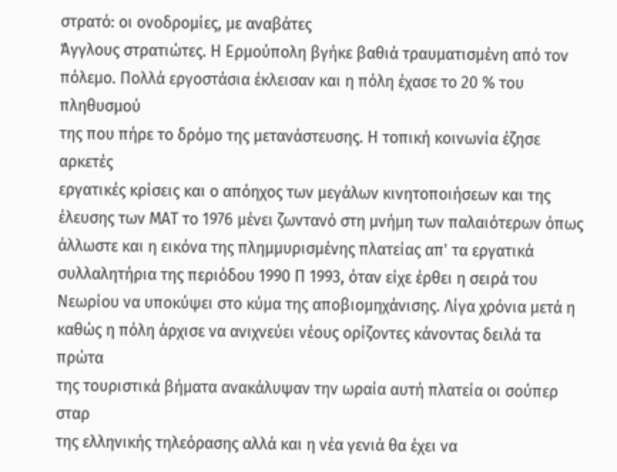στρατό: οι ονοδρομίες, με αναβάτες
Άγγλους στρατιώτες. Η Ερμούπολη βγήκε βαθιά τραυματισμένη από τον
πόλεμο. Πολλά εργοστάσια έκλεισαν και η πόλη έχασε το 20 % του πληθυσμού
της που πήρε το δρόμο της μετανάστευσης. Η τοπική κοινωνία έζησε αρκετές
εργατικές κρίσεις και ο απόηχος των μεγάλων κινητοποιήσεων και της
έλευσης των ΜΑΤ το 1976 μένει ζωντανό στη μνήμη των παλαιότερων όπως
άλλωστε και η εικόνα της πλημμυρισμένης πλατείας απ' τα εργατικά
συλλαλητήρια της περιόδου 1990 Π 1993, όταν είχε έρθει η σειρά του
Nεωρίου να υποκύψει στο κύμα της αποβιομηχάνισης. Λίγα χρόνια μετά η
καθώς η πόλη άρχισε να ανιχνεύει νέους ορίζοντες κάνοντας δειλά τα πρώτα
της τουριστικά βήματα ανακάλυψαν την ωραία αυτή πλατεία οι σούπερ σταρ
της ελληνικής τηλεόρασης αλλά και η νέα γενιά θα έχει να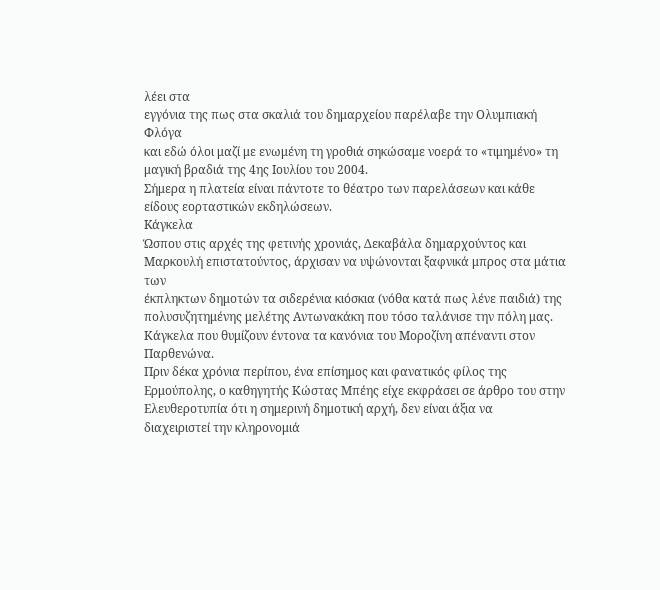λέει στα
εγγόνια της πως στα σκαλιά του δημαρχείου παρέλαβε την Oλυμπιακή Φλόγα
και εδώ όλοι μαζί με ενωμένη τη γροθιά σηκώσαμε νοερά το «τιμημένο» τη
μαγική βραδιά της 4ης Ιουλίου του 2004.
Σήμερα η πλατεία είναι πάντοτε το θέατρο των παρελάσεων και κάθε
είδους εορταστικών εκδηλώσεων.
Kάγκελα
Ώσπου στις αρχές της φετινής χρονιάς, Δεκαβάλα δημαρχούντος και
Μαρκουλή επιστατούντος, άρχισαν να υψώνονται ξαφνικά μπρος στα μάτια των
έκπληκτων δημοτών τα σιδερένια κιόσκια (νόθα κατά πως λένε παιδιά) της
πολυσυζητημένης μελέτης Αντωνακάκη που τόσο ταλάνισε την πόλη μας.
Κάγκελα που θυμίζουν έντονα τα κανόνια του Μοροζίνη απέναντι στον
Παρθενώνα.
Πριν δέκα χρόνια περίπου, ένα επίσημος και φανατικός φίλος της
Ερμούπολης, ο καθηγητής Κώστας Μπέης είχε εκφράσει σε άρθρο του στην
Ελευθεροτυπία ότι η σημερινή δημοτική αρχή, δεν είναι άξια να
διαχειριστεί την κληρονομιά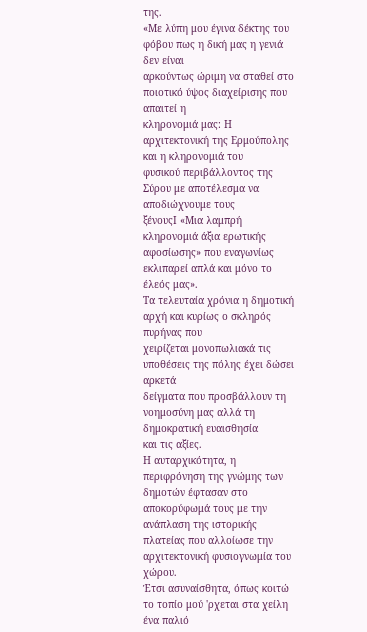της.
«Με λύπη μου έγινα δέκτης του φόβου πως η δική μας η γενιά δεν είναι
αρκούντως ώριμη να σταθεί στο ποιοτικό ύψος διαχείρισης που απαιτεί η
κληρονομιά μας: Η αρχιτεκτονική της Ερμούπολης και η κληρονομιά του
φυσικού περιβάλλοντος της Σύρου με αποτέλεσμα να αποδιώχνουμε τους
ξένουςΙ «Μια λαμπρή κληρονομιά άξια ερωτικής αφοσίωσης» που εναγωνίως
εκλιπαρεί απλά και μόνο το έλεός μας».
Τα τελευταία χρόνια η δημοτική αρχή και κυρίως ο σκληρός πυρήνας που
χειρίζεται μονοπωλιακά τις υποθέσεις της πόλης έχει δώσει αρκετά
δείγματα που προσβάλλουν τη νοημοσύνη μας αλλά τη δημοκρατική ευαισθησία
και τις αξίες.
Η αυταρχικότητα, η περιφρόνηση της γνώμης των δημοτών έφτασαν στο
αποκορύφωμά τους με την ανάπλαση της ιστορικής πλατείας που αλλοίωσε την
αρχιτεκτονική φυσιογνωμία του χώρου.
Έτσι ασυναίσθητα, όπως κοιτώ το τοπίο μού 'ρχεται στα χείλη ένα παλιό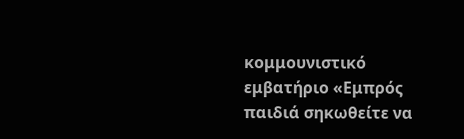κομμουνιστικό εμβατήριο «Εμπρός παιδιά σηκωθείτε να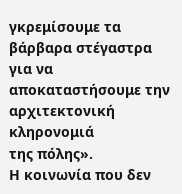γκρεμίσουμε τα
βάρβαρα στέγαστρα για να αποκαταστήσουμε την αρχιτεκτονική κληρονομιά
της πόλης».
Η κοινωνία που δεν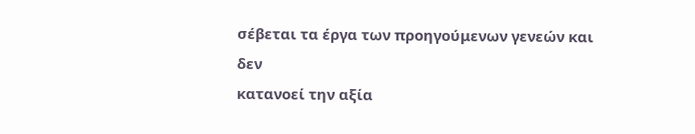σέβεται τα έργα των προηγούμενων γενεών και δεν
κατανοεί την αξία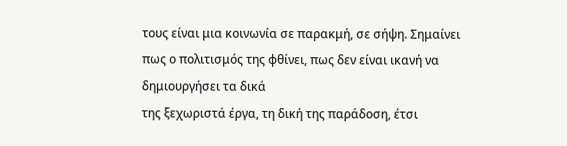τους είναι μια κοινωνία σε παρακμή, σε σήψη. Σημαίνει
πως ο πολιτισμός της φθίνει, πως δεν είναι ικανή να δημιουργήσει τα δικά
της ξεχωριστά έργα, τη δική της παράδοση, έτσι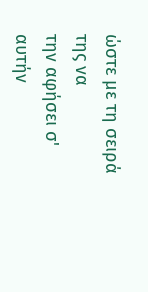ώστε με τη σειρά της να
την αφήσει σ' αυτήν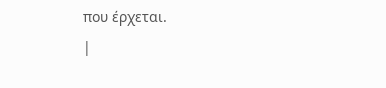που έρχεται.
|